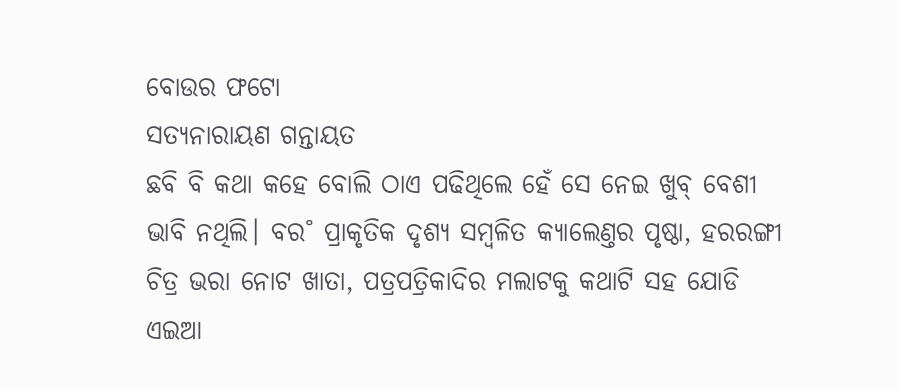ବୋଉର ଫଟୋ
ସତ୍ୟନାରାୟଣ ଗନ୍ତାୟତ
ଛବି ବି କଥା କହେ ବୋଲି ଠାଏ ପଢିଥିଲେ ହେଁ ସେ ନେଇ ଖୁବ୍ ବେଶୀ ଭାବି ନଥିଲି। ବର˚ ପ୍ରାକୃତିକ ଦୃଶ୍ୟ ସମ୍ବଳିତ କ୍ୟାଲେଣ୍ତର ପୃଷ୍ଠା, ହରରଙ୍ଗୀ ଚିତ୍ର ଭରା ନୋଟ ଖାତା, ପତ୍ରପତ୍ରିକାଦିର ମଲାଟକୁ କଥାଟି ସହ ଯୋଡି ଏଇଆ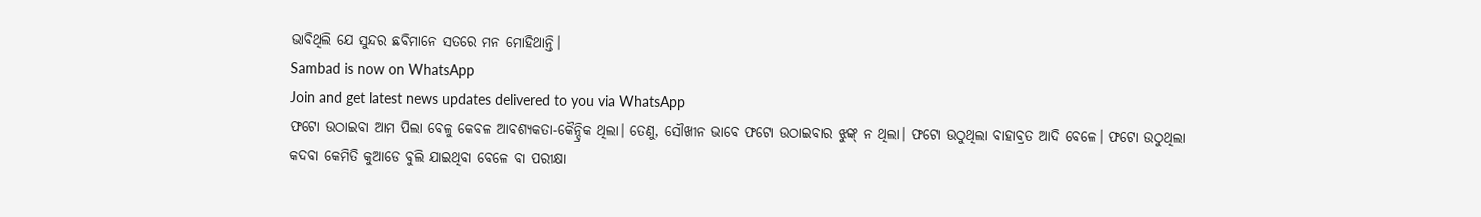ଭାବିଥିଲି ଯେ ସୁନ୍ଦର ଛବିମାନେ ସତରେ ମନ ମୋହିଥାନ୍ତି।
Sambad is now on WhatsApp
Join and get latest news updates delivered to you via WhatsApp
ଫଟୋ ଉଠାଇବା ଆମ ପିଲା ବେଳୁ କେବଳ ଆବଶ୍ୟକତା-କୈନ୍ଦ୍ରିକ ଥିଲା। ତେଣୁ, ସୌଖୀନ ଭାବେ ଫଟୋ ଉଠାଇବାର ଝୁଙ୍କ୍ ନ ଥିଲା। ଫଟୋ ଉଠୁଥିଲା ବାହାବ୍ରତ ଆଦି ବେଳେ। ଫଟୋ ଉଠୁଥିଲା କଦବା କେମିତି କୁଆଡେ ବୁଲି ଯାଇଥିବା ବେଳେ ବା ପରୀକ୍ଷା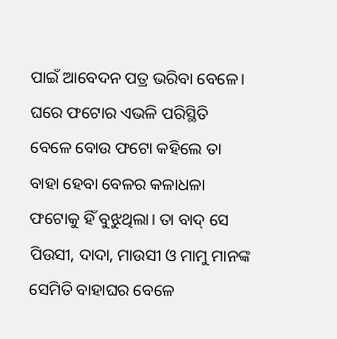ପାଇଁ ଆବେଦନ ପତ୍ର ଭରିବା ବେଳେ।
ଘରେ ଫଟୋର ଏଭଳି ପରିସ୍ଥିତି ବେଳେ ବୋଉ ଫଟୋ କହିଲେ ତା ବାହା ହେବା ବେଳର କଳାଧଳା ଫଟୋକୁ ହିଁ ବୁଝୁଥିଲା। ତା ବାଦ୍ ସେ ପିଉସୀ, ଦାଦା, ମାଉସୀ ଓ ମାମୁ ମାନଙ୍କ ସେମିତି ବାହାଘର ବେଳେ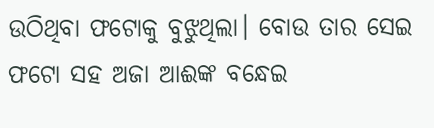ଉଠିଥିବା ଫଟୋକୁ ବୁଝୁଥିଲା। ବୋଉ ତାର ସେଇ ଫଟୋ ସହ ଅଜା ଆଈଙ୍କ ବନ୍ଧେଇ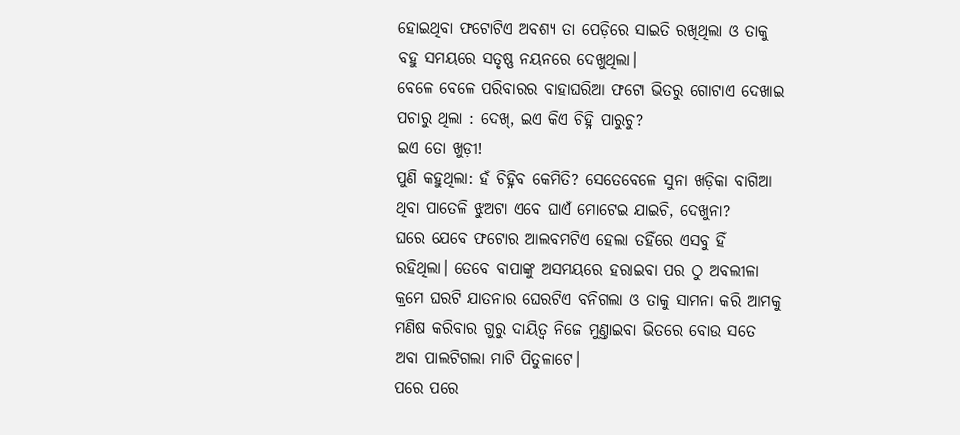ହୋଇଥିବା ଫଟୋଟିଏ ଅବଶ୍ୟ ତା ପେଡ଼ିରେ ସାଇତି ରଖିଥିଲା ଓ ତାକୁ ବହୁ ସମୟରେ ସତୃଷ୍ଣ ନୟନରେ ଦେଖୁଥିଲା।
ବେଳେ ବେଳେ ପରିବାରର ବାହାଘରିଆ ଫଟୋ ଭିତରୁ ଗୋଟାଏ ଦେଖାଇ ପଚାରୁ ଥିଲା : ଦେଖ୍, ଇଏ କିଏ ଚିହ୍ନି ପାରୁଚୁ?
ଇଏ ତୋ ଖୁଡ଼ୀ!
ପୁଣି କହୁଥିଲା: ହଁ ଚିହ୍ନିବ କେମିତି? ସେତେବେଳେ ସୁନା ଖଡ଼ିକା ବାଗିଆ ଥିବା ପାତେଳି ଝୁଅଟା ଏବେ ଘାଏଁ ମୋଟେଇ ଯାଇଚି, ଦେଖୁନା?
ଘରେ ଯେବେ ଫଟୋର ଆଲବମଟିଏ ହେଲା ତହିଁରେ ଏସବୁ ହିଁ ରହିଥିଲା। ତେବେ ବାପାଙ୍କୁ ଅସମୟରେ ହରାଇବା ପର ଠୁ ଅବଲୀଳା କ୍ରମେ ଘରଟି ଯାତନାର ଘେରଟିଏ ବନିଗଲା ଓ ତାକୁ ସାମନା କରି ଆମକୁ ମଣିଷ କରିବାର ଗୁରୁ ଦାୟିତ୍ବ ନିଜେ ମୁଣ୍ତାଇବା ଭିତରେ ବୋଉ ସତେ ଅବା ପାଲଟିଗଲା ମାଟି ପିତୁଳାଟେ।
ପରେ ପରେ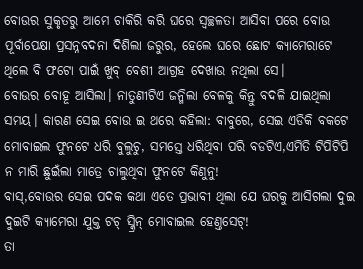ବୋଉର ସୁକୃତରୁ ଆମେ ଚାକିରି କରି ଘରେ ସ୍ବଚ୍ଛଳତା ଆସିବା ପରେ ବୋଉ ପୂର୍ବାପେକ୍ଷା ପ୍ରସନ୍ନବଦନା ଦିଶିଲା ଜରୁର, ହେଲେ ଘରେ ଛୋଟ କ୍ୟାମେରାଟେ ଥିଲେ ବି ଫଟୋ ପାଇଁ ଖୁବ୍ ବେଶୀ ଆଗ୍ରହ ଦେଖାଉ ନଥିଲା ସେ।
ବୋଉର ବୋହୂ ଆସିଲା। ନାତୁଣୀଟିଏ ଜନ୍ମିଲା ବେଳକୁ କିନ୍ତୁ ବଦଳି ଯାଇଥିଲା ସମୟ। କାରଣ ସେଇ ବୋଉ ଇ ଥରେ କହିଲା: ବାବୁରେ, ସେଇ ଏଡିକି ବକଟେ ମୋବାଇଲ ଫୁନଟେ ଧରି ବୁଲୁଚୁ, ସମସ୍ତେ ଧରିଥିବା ପରି ବଡଟିଏ,ଏମିତି ଟିପିଟିପି ନ ମାରି ଛୁଇଁଲା ମାତ୍ରେ ଚାଲୁଥିବା ଫୁନଟେ କିଣୁନୁ!
ବାସ୍,ବୋଉର ସେଇ ପଦକ କଥା ଏତେ ପ୍ରଭାବୀ ଥିଲା ଯେ ଘରକୁ ଆସିଗଲା ଦୁଇ ଦୁଇଟି କ୍ୟାମେରା ଯୁକ୍ତ ଟଚ୍ ସ୍କ୍ରିନ୍ ମୋବାଇଲ ହେଣ୍ତସେଟ୍!
ତା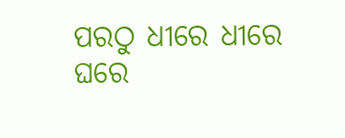ପରଠୁ ଧୀରେ ଧୀରେ ଘରେ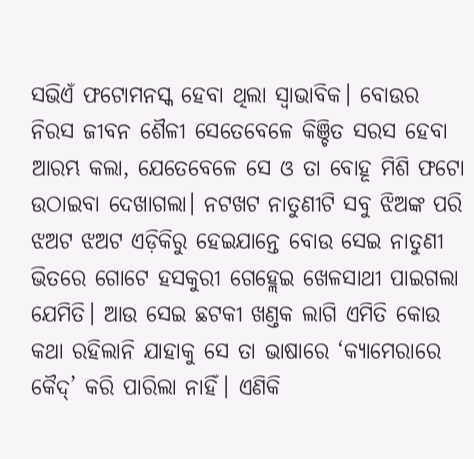ସଭିଏଁ ଫଟୋମନସ୍କ ହେବା ଥିଲା ସ୍ବାଭାବିକ। ବୋଉର ନିରସ ଜୀବନ ଶୈଳୀ ସେତେବେଳେ କିଞ୍ଚିତ ସରସ ହେବା ଆରମ୍ଭ କଲା, ଯେତେବେଳେ ସେ ଓ ତା ବୋହୂ ମିଶି ଫଟୋ ଉଠାଇବା ଦେଖାଗଲା। ନଟଖଟ ନାତୁଣୀଟି ସବୁ ଝିଅଙ୍କ ପରି ଝଅଟ ଝଅଟ ଏଡ଼ିକିରୁ ହେଇଯାନ୍ତେ ବୋଉ ସେଇ ନାତୁଣୀ ଭିତରେ ଗୋଟେ ହସକୁରୀ ଗେହ୍ଲେଇ ଖେଳସାଥୀ ପାଇଗଲା ଯେମିତି। ଆଉ ସେଇ ଛଟକୀ ଖଣ୍ତକ ଲାଗି ଏମିତି କୋଉ କଥା ରହିଲାନି ଯାହାକୁ ସେ ତା ଭାଷାରେ ‘କ୍ୟାମେରାରେ କୈଦ୍’ କରି ପାରିଲା ନାହିଁ। ଏଣିକି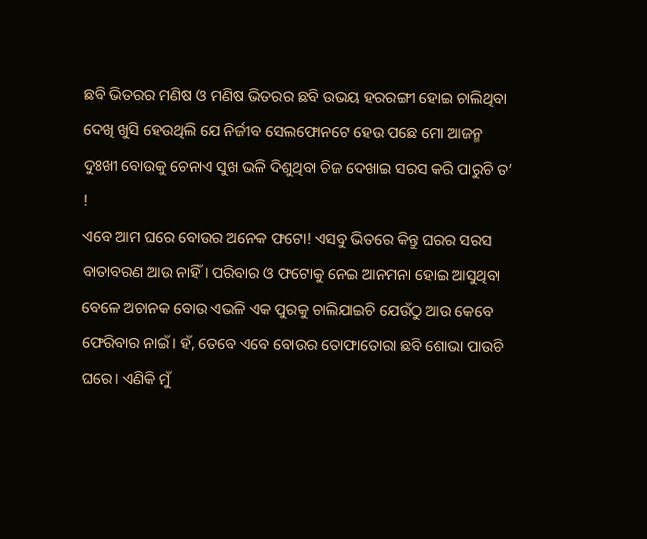ଛବି ଭିତରର ମଣିଷ ଓ ମଣିଷ ଭିତରର ଛବି ଉଭୟ ହରରଙ୍ଗୀ ହୋଇ ଚାଲିଥିବା ଦେଖି ଖୁସି ହେଉଥିଲି ଯେ ନିର୍ଜୀବ ସେଲଫୋନଟେ ହେଉ ପଛେ ମୋ ଆଜନ୍ମ ଦୁଃଖୀ ବୋଉକୁ ଚେନାଏ ସୁଖ ଭଳି ଦିଶୁଥିବା ଚିଜ ଦେଖାଇ ସରସ କରି ପାରୁଚି ତ’ !
ଏବେ ଆମ ଘରେ ବୋଉର ଅନେକ ଫଟୋ! ଏସବୁ ଭିତରେ କିନ୍ତୁ ଘରର ସରସ ବାତାବରଣ ଆଉ ନାହିଁ। ପରିବାର ଓ ଫଟୋକୁ ନେଇ ଆନମନା ହୋଇ ଆସୁଥିବା ବେଳେ ଅଚାନକ ବୋଉ ଏଭଳି ଏକ ପୁରକୁ ଚାଲିଯାଇଚି ଯେଉଁଠୁ ଆଉ କେବେ ଫେରିବାର ନାଇଁ। ହଁ, ତେବେ ଏବେ ବୋଉର ତୋଫାତୋରା ଛବି ଶୋଭା ପାଉଚି ଘରେ। ଏଣିକି ମୁଁ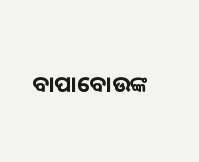ବାପାବୋଉଙ୍କ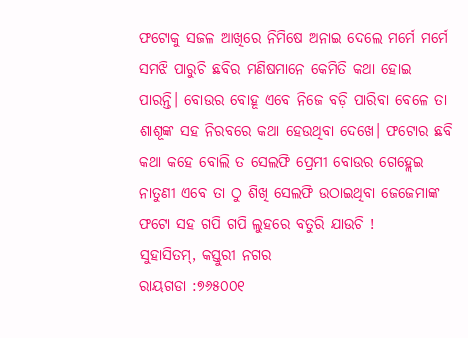ଫଟୋକୁ ସଜଳ ଆଖିରେ ନିମିଷେ ଅନାଇ ଦେଲେ ମର୍ମେ ମର୍ମେ ସମଝି ପାରୁଚି ଛବିର ମଣିଷମାନେ କେମିତି କଥା ହୋଇ ପାରନ୍ତି। ବୋଉର ବୋହୂ ଏବେ ନିଜେ ବଡ଼ି ପାରିବା ବେଳେ ତା ଶାଶୂଙ୍କ ସହ ନିରବରେ କଥା ହେଉଥିବା ଦେଖେ। ଫଟୋର ଛବି କଥା କହେ ବୋଲି ତ ସେଲଫି ପ୍ରେମୀ ବୋଉର ଗେହ୍ଲେଇ ନାତୁଣୀ ଏବେ ତା ଠୁ ଶିଖି ସେଲଫି ଉଠାଇଥିବା ଜେଜେମାଙ୍କ ଫଟୋ ସହ ଗପି ଗପି ଲୁହରେ ବତୁରି ଯାଉଚି !
ସୁହାସିତମ୍, କସ୍ତୁରୀ ନଗର
ରାୟଗଡା :୭୬୫୦୦୧